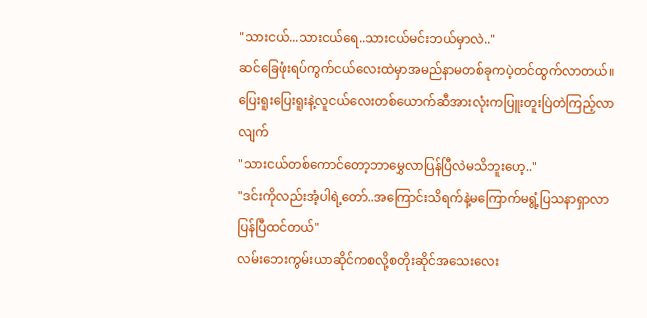"သားငယ်...သားငယ်ရေ..သားငယ်မင်းဘယ်မှာလဲ.."
ဆင်ခြေဖုံးရပ်ကွက်ငယ်လေးထဲမှာအမည်နာမတစ်ခုကပဲ့တင်ထွက်လာတယ်။ပြေးရူးပြေးရူးနဲ့လူငယ်လေးတစ်ယောက်ဆီအားလုံးကပြူးတူးပြဲတဲကြည့်လာလျက်
"သားငယ်တစ်ကောင်တော့ဘာမွှေလာပြန်ပြီလဲမသိဘူးဟေ့.."
"ဒင်းကိုလည်းအံ့ပါရဲ့တော်..အကြောင်းသိရက်နဲ့မကြောက်မရွံ့ပြသနာရှာလာပြန်ပြီထင်တယ်"
လမ်းဘေးကွမ်းယာဆိုင်ကစလို့စတိုးဆိုင်အသေးလေး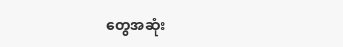တွေအဆုံး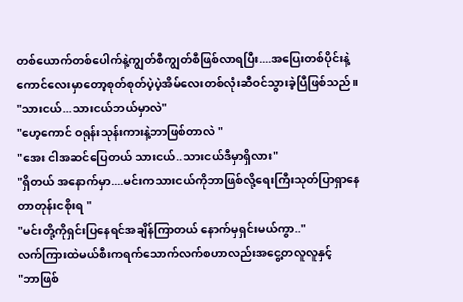တစ်ယောက်တစ်ပေါက်နဲ့ကျွတ်စီကျွတ်စီဖြစ်လာရပြီး....အပြေးတစ်ပိုင်းနဲ့ကောင်လေးမှာတော့စုတ်စုတ်ပဲ့ပဲ့အိမ်လေးတစ်လုံးဆီဝင်သွားခဲ့ပြီဖြစ်သည်။
"သားငယ်...သားငယ်ဘယ်မှာလဲ"
"ဟေ့ကောင် ဝရုန်းသုန်းကားနဲ့ဘာဖြစ်တာလဲ "
"အေး ငါအဆင်ပြေတယ် သားငယ်..သားငယ်ဒီမှာရှိလား"
"ရှိတယ် အနောက်မှာ....မင်းကသားငယ်ကိုဘာဖြစ်လို့ရေးကြီးသုတ်ပြာရှာနေတာတုန်းငစိုးရ "
"မင်းတို့ကိုရှင်းပြနေရင်အချိန်ကြာတယ် နောက်မှရှင်းမယ်ကွာ.."
လက်ကြားထဲမယ်စီးကရက်သောက်လက်စဟာလည်းအငွေ့တလူလူနှင့်
"ဘာဖြစ်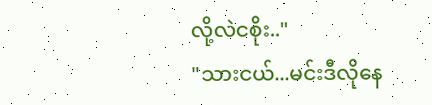လို့လဲငစိုး.."
"သားငယ်...မင်းဒီလိုနေ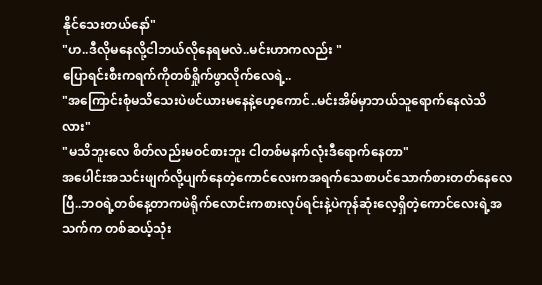နိုင်သေးတယ်နော်"
"ဟ..ဒီလိုမနေလို့ငါဘယ်လိုနေရမလဲ..မင်းဟာကလည်း "
ပြောရင်းစီးကရက်ကိုတစ်ရှိုက်ဖွာလိုက်လေရဲ့..
"အကြောင်းစုံမသိသေးပဲဖင်ယားမနေနဲ့ဟေ့ကောင်..မင်းအိမ်မှာဘယ်သူရောက်နေလဲသိလား"
"မသိဘူးလေ စိတ်လည်းမဝင်စားဘူး ငါတစ်မနက်လုံးဒီရောက်နေတာ"
အပေါင်းအသင်းဖျက်လို့ပျက်နေတဲ့ကောင်လေးကအရက်သေစာပင်သောက်စားတတ်နေလေပြီ..ဘဝရဲ့တစ်နေ့တာကဖဲရိုက်လောင်းကစားလုပ်ရင်းနဲ့ပဲကုန်ဆုံးလေ့ရှိတဲ့ကောင်လေးရဲ့အသက်က တစ်ဆယ့်သုံး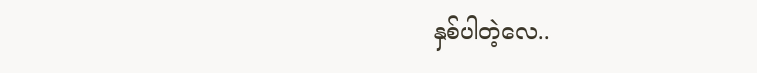နှစ်ပါတဲ့လေ..